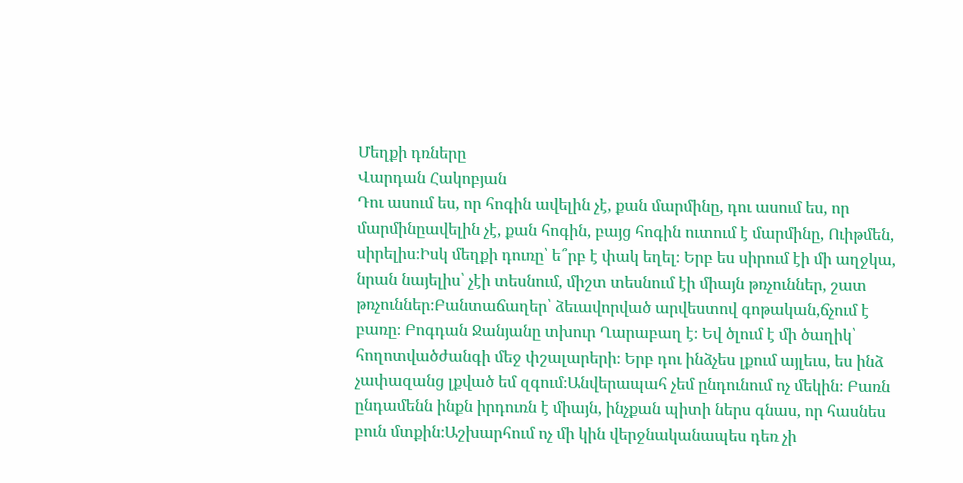Մեղքի դռները
Վարդան Հակոբյան
Դու ասում ես, որ հոգին ավելին չէ, քան մարմինը, դու ասում ես, որ մարմինըավելին չէ, քան հոգին, բայց հոգին ուտում է մարմինը, Ուիթմեն, սիրելիս։Իսկ մեղքի դուռը՝ ե՞րբ է փակ եղել։ Երբ ես սիրում էի մի աղջկա, նրան նայելիս՝ չէի տեսնում, միշտ տեսնում էի միայն թռչուններ, շատ թռչուններ։Բանտաճաղեր՝ ձեւավորված արվեստով գոթական,ճչում է բառը։ Բոգդան Ջանյանը տխուր Ղարաբաղ է։ Եվ ծլում է մի ծաղիկ՝ հողոտվածժանգի մեջ փշալարերի։ Երբ դու ինձչես լքում այլեւս, ես ինձ չափազանց լքված եմ զգում։Անվերապահ չեմ ընդունում ոչ մեկին։ Բառն ընդամենն ինքն իրդուռն է միայն, ինչքան պիտի ներս գնաս, որ հասնես բուն մտքին։Աշխարհում ոչ մի կին վերջնականապես դեռ չի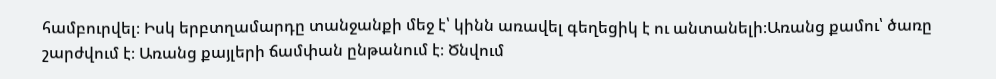համբուրվել։ Իսկ երբտղամարդը տանջանքի մեջ է՝ կինն առավել գեղեցիկ է ու անտանելի։Առանց քամու՝ ծառը շարժվում է։ Առանց քայլերի ճամփան ընթանում է։ Ծնվում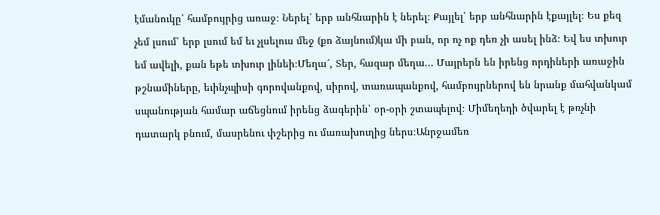էմանուկը՝ համբույրից առաջ։ Ներել՝ երբ անհնարին է ներել։ Քայլել՝ երբ անհնարին էքայլել։ Ես քեզ չեմ լսում՝ երբ լսում եմ եւ չլսելուս մեջ (քո ձայնում)կա մի բան, որ ոչ ոք դեռ չի ասել ինձ։ Եվ ես տխուր եմ ավելի, քան եթե տխուր լինեի։Մեղա՜, Տեր, հազար մեղա... Մայրերն են իրենց որդիների առաջին թշնամիները, եւինչպիսի գորովանքով, սիրով, տառապանքով, համբույրներով են նրանք մահվանկամ սպանության համար աճեցնում իրենց ձագերին՝ օր-օրի շտապելով։ Միմեղեդի ծվարել է թռչնի դատարկ բնում, մասրենու փշերից ու մառախուղից ներս։Անրջամեռ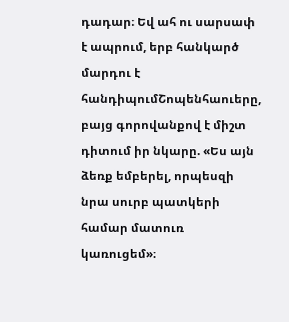դադար։ Եվ ահ ու սարսափ է ապրում, երբ հանկարծ մարդու է հանդիպումՇոպենհաուերը, բայց գորովանքով է միշտ դիտում իր նկարը. «Ես այն ձեռք եմբերել, որպեսզի նրա սուրբ պատկերի համար մատուռ կառուցեմ»։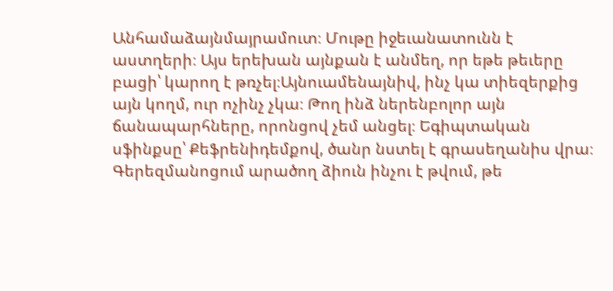Անհամաձայնմայրամուտ։ Մութը իջեւանատունն է աստղերի։ Այս երեխան այնքան է անմեղ, որ եթե թեւերը բացի՝ կարող է թռչել։Այնուամենայնիվ, ինչ կա տիեզերքից այն կողմ, ուր ոչինչ չկա։ Թող ինձ ներենբոլոր այն ճանապարհները, որոնցով չեմ անցել։ Եգիպտական սֆինքսը՝ Քեֆրենիդեմքով, ծանր նստել է գրասեղանիս վրա։ Գերեզմանոցում արածող ձիուն ինչու է թվում, թե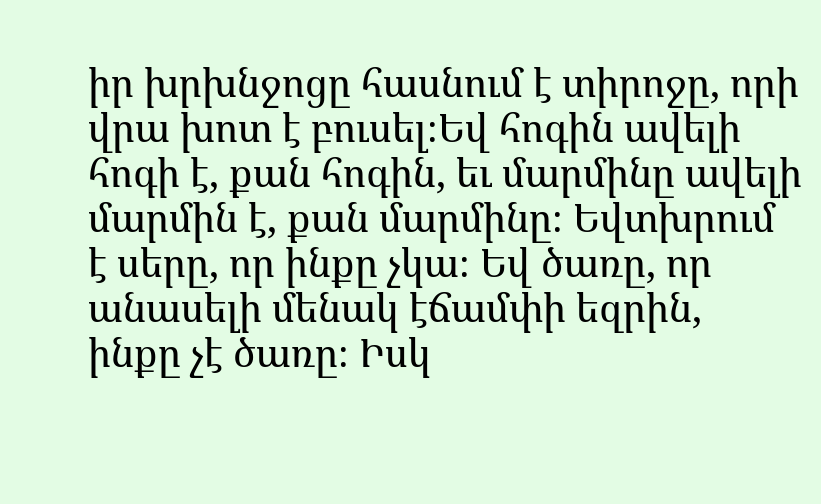իր խրխնջոցը հասնում է տիրոջը, որի վրա խոտ է բուսել։Եվ հոգին ավելի հոգի է, քան հոգին, եւ մարմինը ավելի մարմին է, քան մարմինը։ Եվտխրում է սերը, որ ինքը չկա։ Եվ ծառը, որ անասելի մենակ էճամփի եզրին, ինքը չէ ծառը։ Իսկ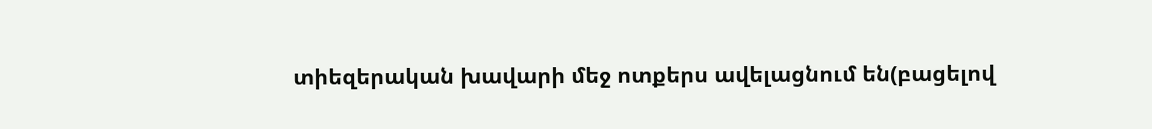տիեզերական խավարի մեջ ոտքերս ավելացնում են(բացելով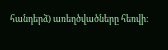հանդերձ) առեղծվածները հեռվի։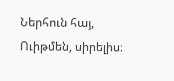Ներհուն հայ, Ուիթմեն, սիրելիս։